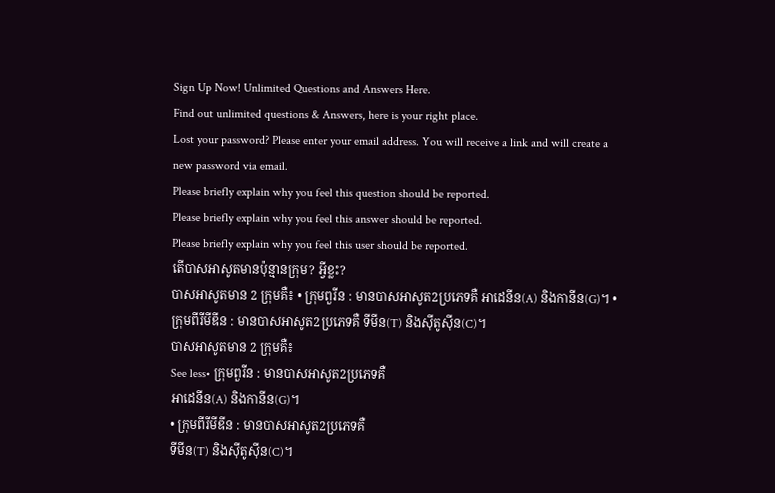Sign Up Now! Unlimited Questions and Answers Here.
Find out unlimited questions & Answers, here is your right place.
Lost your password? Please enter your email address. You will receive a link and will create a new password via email.
Please briefly explain why you feel this question should be reported.
Please briefly explain why you feel this answer should be reported.
Please briefly explain why you feel this user should be reported.
តើបាសអាសូតមានប៉ុន្មានក្រុម? អ្វីខ្លះ?
បាសអាសូតមាន 2 ក្រុមគឺ៖ • ក្រុមពួរីន : មានបាសអាសូត2ប្រភេទគឺ អាដេនីន(A) និងកានីន(G)។ • ក្រុមពីរីមីឌីន : មានបាសអាសូត2ប្រភេទគឺ ទីមីន(T) និងស៊ីតូស៊ីន(C)។
បាសអាសូតមាន 2 ក្រុមគឺ៖
See less• ក្រុមពួរីន : មានបាសអាសូត2ប្រភេទគឺ
អាដេនីន(A) និងកានីន(G)។
• ក្រុមពីរីមីឌីន : មានបាសអាសូត2ប្រភេទគឺ
ទីមីន(T) និងស៊ីតូស៊ីន(C)។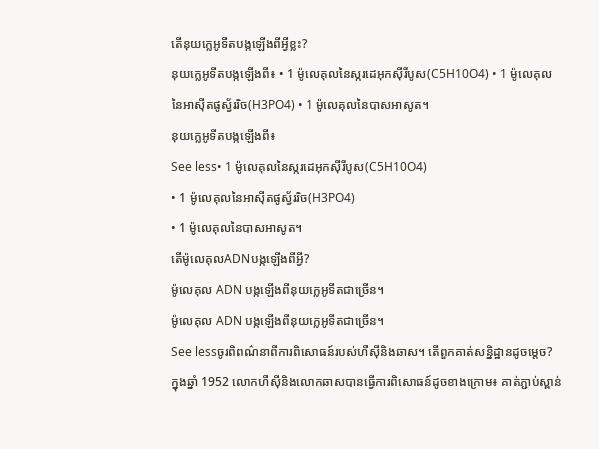តើនុយក្លេអូទីតបង្កឡើងពីអ្វីខ្លះ?
នុយក្លេអូទីតបង្កឡើងពី៖ • 1 ម៉ូលេគុលនៃស្ករដេអុកស៊ីរីបូស(C5H10O4) • 1 ម៉ូលេគុលនៃអាស៊ីតផូស្វ័ររិច(H3PO4) • 1 ម៉ូលេគុលនៃបាសអាសូត។
នុយក្លេអូទីតបង្កឡើងពី៖
See less• 1 ម៉ូលេគុលនៃស្ករដេអុកស៊ីរីបូស(C5H10O4)
• 1 ម៉ូលេគុលនៃអាស៊ីតផូស្វ័ររិច(H3PO4)
• 1 ម៉ូលេគុលនៃបាសអាសូត។
តើម៉ូលេគុលADNបង្កឡើងពីអ្វី?
ម៉ូលេគុល ADN បង្កឡើងពីនុយក្លេអូទីតជាច្រើន។
ម៉ូលេគុល ADN បង្កឡើងពីនុយក្លេអូទីតជាច្រើន។
See lessចូរពិពណ៌នាពីការពិសោធន៍របស់ហឺស៊ីនិងឆាស។ តើពួកគាត់សន្និដ្ឋានដូចម្ដេច?
ក្នុងឆ្នាំ 1952 លោកហឺស៊ីនិងលោកឆាសបានធ្វើការពិសោធន៍ដូចខាងក្រោម៖ គាត់ភ្ជាប់ស្ពាន់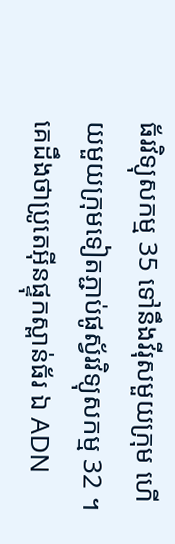ធ័រវិទ្យុសកម្ម 35 ទៅនឹងវីរុសមួយក្រុម ហើយមួយក្រុមទៀតភ្ជាប់ផូស្វ័រវិទ្យុសកម្ម 32 ។ គេដឹងថាប្រូតេអ៊ីនផ្ទុកស្ពាន់ធ័រ ឯ ADN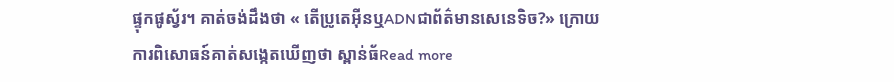ផ្ទុកផូស្វ័រ។ គាត់ចង់ដឹងថា « តើប្រូតេអ៊ីនឬADNជាព័ត៌មានសេនេទិច?» ក្រោយការពិសោធន៍គាត់សង្កេតឃើញថា ស្ពាន់ធ័Read more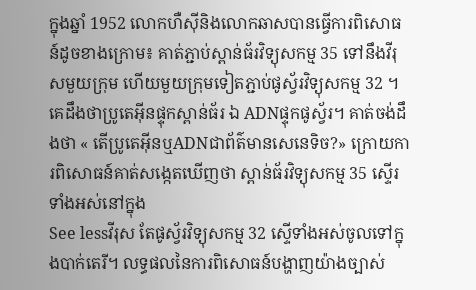ក្នុងឆ្នាំ 1952 លោកហឺស៊ីនិងលោកឆាសបានធ្វើការពិសោធន៍ដូចខាងក្រោម៖ គាត់ភ្ជាប់ស្ពាន់ធ័រវិទ្យុសកម្ម 35 ទៅនឹងវីរុសមួយក្រុម ហើយមួយក្រុមទៀតភ្ជាប់ផូស្វ័រវិទ្យុសកម្ម 32 ។ គេដឹងថាប្រូតេអ៊ីនផ្ទុកស្ពាន់ធ័រ ឯ ADNផ្ទុកផូស្វ័រ។ គាត់ចង់ដឹងថា « តើប្រូតេអ៊ីនឬADNជាព័ត៌មានសេនេទិច?» ក្រោយការពិសោធន៍គាត់សង្កេតឃើញថា ស្ពាន់ធ័រវិទ្យុសកម្ម 35 ស្ទើរទាំងអស់នៅក្នុង
See lessវីរុស តែផូស្វ័រវិទ្យុសកម្ម 32 ស្ទើទាំងអស់ចូលទៅក្នុងបាក់តេរី។ លទ្ធផលនៃការពិសោធន៍បង្ហាញយ៉ាងច្បាស់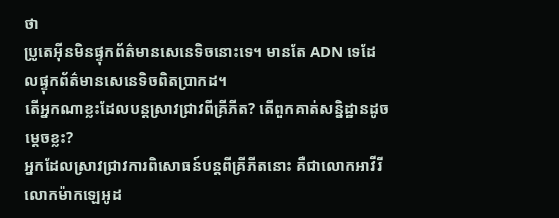ថា
ប្រូតេអ៊ីនមិនផ្ទុកព័ត៌មានសេនេទិចនោះទេ។ មានតែ ADN ទេដែលផ្ទុកព័ត៌មានសេនេទិចពិតប្រាកដ។
តើអ្នកណាខ្លះដែលបន្តស្រាវជ្រាវពីគ្រីភីត? តើពួកគាត់សន្និដ្ឋានដូចម្ដេចខ្លះ?
អ្នកដែលស្រាវជ្រាវការពិសោធន៍បន្តពីគ្រីភីតនោះ គឺជាលោកអាវីរី លោកម៉ាកឡេអូដ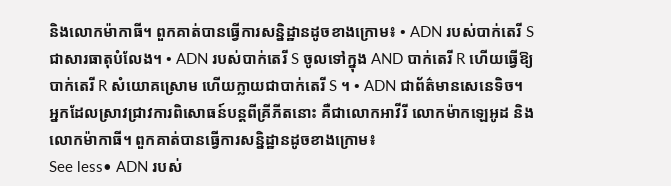និងលោកម៉ាកាធី។ ពួកគាត់បានធ្វើការសន្និដ្ឋានដូចខាងក្រោម៖ • ADN របស់បាក់តេរី S ជាសារធាតុបំលែង។ • ADN របស់បាក់តេរី S ចូលទៅក្នុង AND បាក់តេរី R ហើយធ្វើឱ្យបាក់តេរី R សំយោគស្រោម ហើយក្លាយជាបាក់តេរី S ។ • ADN ជាព័ត៌មានសេនេទិច។
អ្នកដែលស្រាវជ្រាវការពិសោធន៍បន្តពីគ្រីភីតនោះ គឺជាលោកអាវីរី លោកម៉ាកឡេអូដ និងលោកម៉ាកាធី។ ពួកគាត់បានធ្វើការសន្និដ្ឋានដូចខាងក្រោម៖
See less• ADN របស់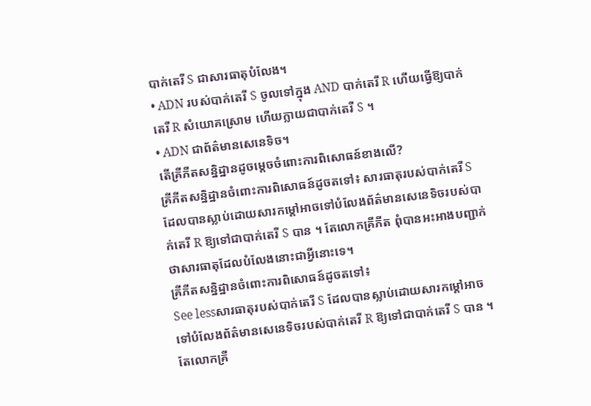បាក់តេរី S ជាសារធាតុបំលែង។
• ADN របស់បាក់តេរី S ចូលទៅក្នុង AND បាក់តេរី R ហើយធ្វើឱ្យបាក់តេរី R សំយោគស្រោម ហើយក្លាយជាបាក់តេរី S ។
• ADN ជាព័ត៌មានសេនេទិច។
តើគ្រីភីតសន្និដ្ឋានដូចម្ដេចចំពោះការពិសោធន៍ខាងលើ?
គ្រីភីតសន្និដ្ឋានចំពោះការពិសោធន៍ដូចតទៅ៖ សារធាតុរបស់បាក់តេរី S ដែលបានស្លាប់ដោយសារកម្ដៅអាចទៅបំលែងព័ត៌មានសេនេទិចរបស់បាក់តេរី R ឱ្យទៅជាបាក់តេរី S បាន ។ តែលោកគ្រីភីត ពុំបានអះអាងបញ្ជាក់ថាសារធាតុដែលបំលែងនោះជាអ្វីនោះទេ។
គ្រីភីតសន្និដ្ឋានចំពោះការពិសោធន៍ដូចតទៅ៖
See lessសារធាតុរបស់បាក់តេរី S ដែលបានស្លាប់ដោយសារកម្ដៅអាចទៅបំលែងព័ត៌មានសេនេទិចរបស់បាក់តេរី R ឱ្យទៅជាបាក់តេរី S បាន ។ តែលោកគ្រី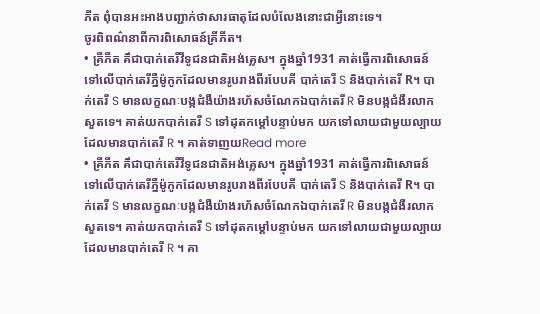ភីត ពុំបានអះអាងបញ្ជាក់ថាសារធាតុដែលបំលែងនោះជាអ្វីនោះទេ។
ចូរពិពណ៌នាពីការពិសោធន៍គ្រីភីត។
• គ្រីភីត គឹជាបាក់តេរីវីទូជនជាតិអង់គ្លេស។ ក្នុងឆ្នាំ1931 គាត់ធ្វើការពិសោធន៍ទៅលើបាក់តេរីភ្នឺម៉ូកូកដែលមានរូបរាងពីរបែបគី បាក់តេរី S និងបាក់តេរី R។ បាក់តេរី S មានលក្ខណៈបង្កជំងឺយ៉ាងរហ័សចំណែកឯបាក់តេរី R មិនបង្កជំងឺរលាកសួតទេ។ គាត់យកបាក់តេរី S ទៅដុតកម្ដៅបន្ទាប់មក យកទៅលាយជាមួយល្បាយដែលមានបាក់តេរី R ។ គាត់ទាញយRead more
• គ្រីភីត គឹជាបាក់តេរីវីទូជនជាតិអង់គ្លេស។ ក្នុងឆ្នាំ1931 គាត់ធ្វើការពិសោធន៍ទៅលើបាក់តេរីភ្នឺម៉ូកូកដែលមានរូបរាងពីរបែបគី បាក់តេរី S និងបាក់តេរី R។ បាក់តេរី S មានលក្ខណៈបង្កជំងឺយ៉ាងរហ័សចំណែកឯបាក់តេរី R មិនបង្កជំងឺរលាកសួតទេ។ គាត់យកបាក់តេរី S ទៅដុតកម្ដៅបន្ទាប់មក យកទៅលាយជាមួយល្បាយដែលមានបាក់តេរី R ។ គា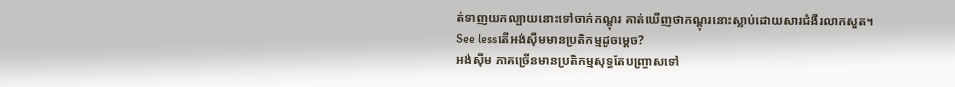ត់ទាញយកល្បាយនោះទៅចាក់កណ្ដុរ គាត់ឃើញថាកណ្ដុរនោះស្លាប់ដោយសារជំងឺរលាកសួត។
See lessតើអង់ស៊ីមមានប្រតិកម្មដូចម្ដេច?
អង់ស៊ីម ភាគច្រើនមានប្រតិកម្មសុទ្ធតែបញ្ច្រាសទៅ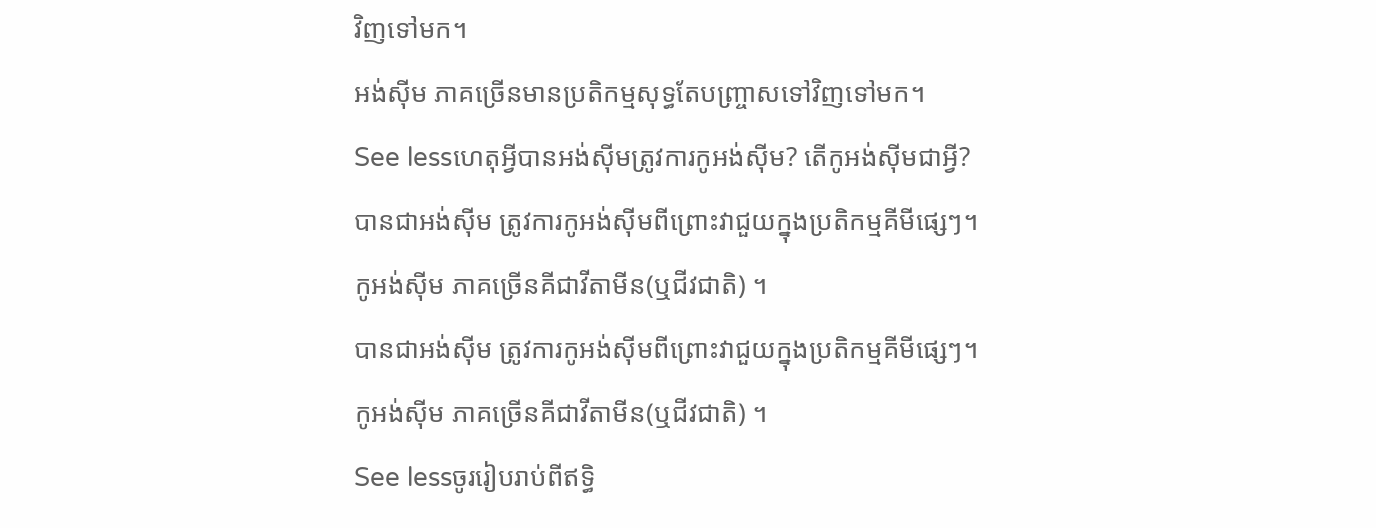វិញទៅមក។
អង់ស៊ីម ភាគច្រើនមានប្រតិកម្មសុទ្ធតែបញ្ច្រាសទៅវិញទៅមក។
See lessហេតុអ្វីបានអង់ស៊ីមត្រូវការកូអង់ស៊ីម? តើកូអង់ស៊ីមជាអ្វី?
បានជាអង់ស៊ីម ត្រូវការកូអង់ស៊ីមពីព្រោះវាជួយក្នុងប្រតិកម្មគីមីផ្សេៗ។ កូអង់ស៊ីម ភាគច្រើនគីជាវីតាមីន(ឬជីវជាតិ) ។
បានជាអង់ស៊ីម ត្រូវការកូអង់ស៊ីមពីព្រោះវាជួយក្នុងប្រតិកម្មគីមីផ្សេៗ។ កូអង់ស៊ីម ភាគច្រើនគីជាវីតាមីន(ឬជីវជាតិ) ។
See lessចូររៀបរាប់ពីឥទ្ធិ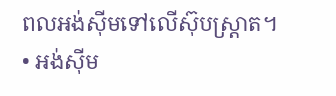ពលអង់ស៊ីមទៅលើស៊ុបស្ត្រាត។
• អង់ស៊ីម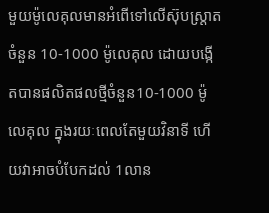មួយម៉ូលេគុលមានអំពើទៅលើស៊ុបស្ត្រាតចំនួន 10-1000 ម៉ូលេគុល ដោយបង្កើតបានផលិតផលថ្មីចំនួន10-1000 ម៉ូលេគុល ក្នុងរយៈពេលតែមួយវិនាទី ហើយវាអាចបំបែកដល់ 1លាន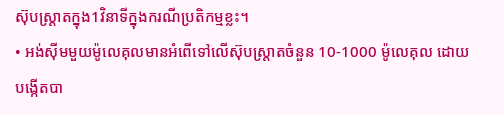ស៊ុបស្ត្រាតក្នុង1វិនាទីក្នុងករណីប្រតិកម្មខ្លះ។
• អង់ស៊ីមមួយម៉ូលេគុលមានអំពើទៅលើស៊ុបស្ត្រាតចំនួន 10-1000 ម៉ូលេគុល ដោយបង្កើតបា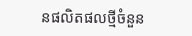នផលិតផលថ្មីចំនួន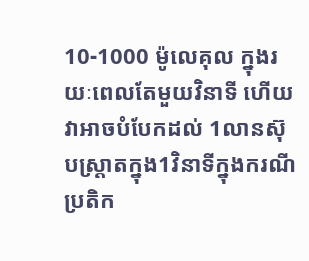10-1000 ម៉ូលេគុល ក្នុងរយៈពេលតែមួយវិនាទី ហើយវាអាចបំបែកដល់ 1លានស៊ុបស្ត្រាតក្នុង1វិនាទីក្នុងករណីប្រតិក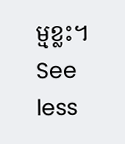ម្មខ្លះ។
See less